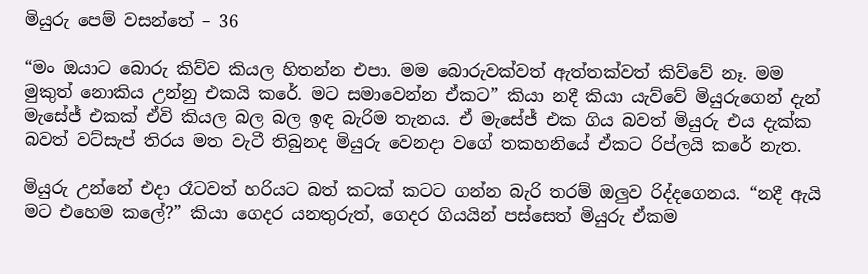මියුරු පෙම් වසන්තේ – 36

“මං ඔයාට බොරු කිව්ව කියල හිතන්න එපා. මම බොරුවක්වත් ඇත්තක්වත් කිව්වේ නෑ. මම මුකුත් නොකිය උන්නු එකයි කරේ. මට සමාවෙන්න ඒකට” කියා නදී කියා යැව්වේ මියුරුගෙන් දැන් මැසේජ් එකක් ඒවි කියල බල බල ඉඳ බැරිම තැනය. ඒ මැසේජ් එක ගිය බවත් මියුරු එය දැක්ක බවත් වට්සැප් තිරය මත වැටී තිබුනද මියුරු වෙනදා වගේ තකහනියේ ඒකට රිප්ලයි කරේ නැත.

මියුරු උන්නේ එදා රෑටවත් හරියට බත් කටක් කටට ගන්න බැරි තරම් ඔලුව රිද්දගෙනය. “නදී ඇයි මට එහෙම කලේ?” කියා ගෙදර යනතුරුත්, ගෙදර ගියයින් පස්සෙත් මියුරු ඒකම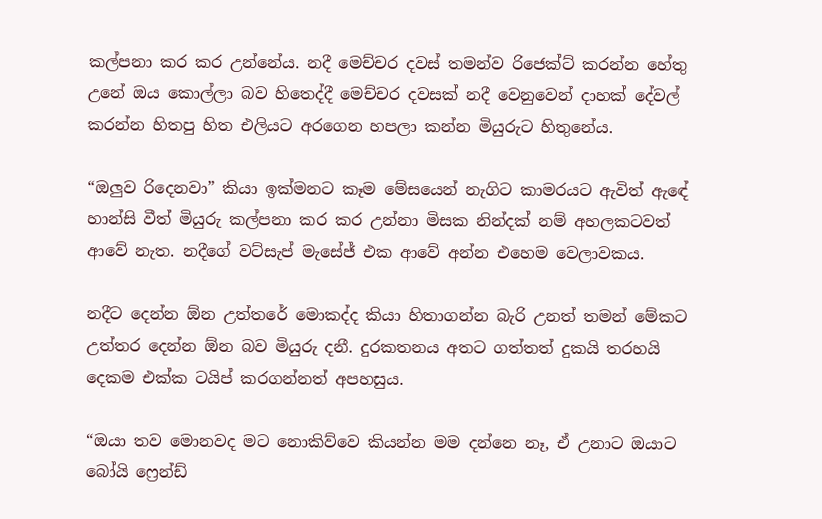කල්පනා කර කර උන්නේය. නදී මෙච්චර දවස් තමන්ව රිජෙක්ට් කරන්න හේතු උනේ ඔය කොල්ලා බව හිතෙද්දී මෙච්චර දවසක් නදී වෙනුවෙන් දාහක් දේවල් කරන්න හිතපු හිත එලියට අරගෙන හපලා කන්න මියුරුට හිතුනේය.

“ඔලුව රිදෙනවා” කියා ඉක්මනට කෑම මේසයෙන් නැගිට කාමරයට ඇවිත් ඇඳේ හාන්සි වීත් මියුරු කල්පනා කර කර උන්නා මිසක නින්දක් නම් අහලකටවත් ආවේ නැත. නදීගේ වට්සැප් මැසේජ් එක ආවේ අන්න එහෙම වෙලාවකය.

නදීට දෙන්න ඕන උත්තරේ මොකද්ද කියා හිතාගන්න බැරි උනත් තමන් මේකට උත්තර දෙන්න ඕන බව මියුරු දනී. දුරකතනය අතට ගත්තත් දුකයි තරහයි දෙකම එක්ක ටයිප් කරගන්නත් අපහසුය.

“ඔයා තව මොනවද මට නොකිව්වෙ කියන්න මම දන්නෙ නෑ, ඒ උනාට ඔයාට බෝයි ෆ්‍රෙන්ඩ්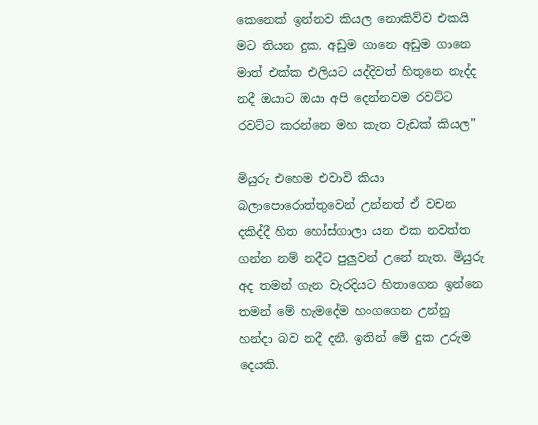කෙනෙක් ඉන්නව කියල නොකිව්ව එකයි මට තියන දුක. අඩුම ගානෙ අඩුම ගානෙ මාත් එක්ක එලියට යද්දිවත් හිතුනෙ නැද්ද නදී ඔයාට ඔයා අපි දෙන්නවම රවට්ට රවට්ට කරන්නෙ මහ කැත වැඩක් කියල”

මියුරු එහෙම එවාවි කියා බලාපොරොත්තුවෙන් උන්නත් ඒ වචන දකිද්දී හිත හෝස්ගාලා යන එක නවත්ත ගන්න නම් නදීට පුලුවන් උනේ නැත. මියුරු අද තමන් ගැන වැරදියට හිතාගෙන ඉන්නෙ තමන් මේ හැමදේම හංගගෙන උන්නු හන්දා බව නදී දනී. ඉතින් මේ දුක උරුම දෙයකි.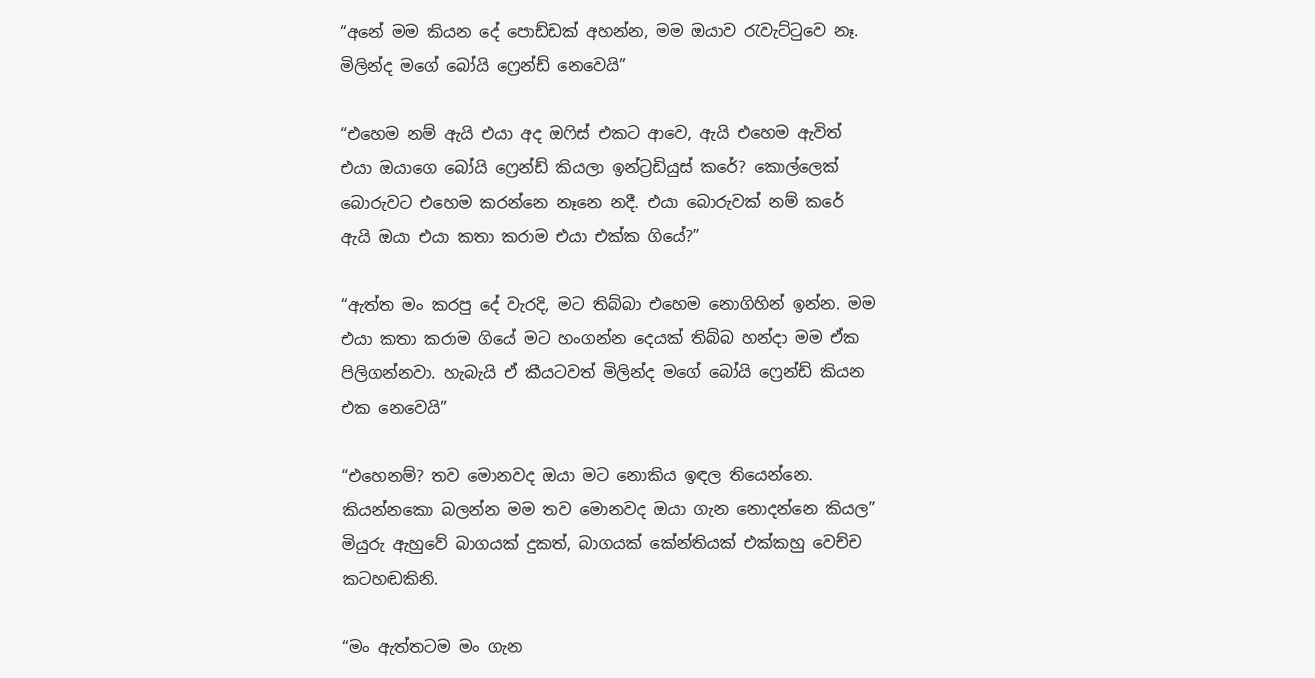“අනේ මම කියන දේ පොඩ්ඩක් අහන්න, මම ඔයාව රැවැට්ටුවෙ නෑ. මිලින්ද මගේ බෝයි ෆ්‍රෙන්ඩ් නෙවෙයි”

“එහෙම නම් ඇයි එයා අද ඔෆිස් එකට ආවෙ, ඇයි එහෙම ඇවිත් එයා ඔයාගෙ බෝයි ෆ්‍රෙන්ඩ් කියලා ඉන්ට්‍රඩියුස් කරේ? කොල්ලෙක් බොරුවට එහෙම කරන්නෙ නෑනෙ නදී. එයා බොරුවක් නම් කරේ ඇයි ඔයා එයා කතා කරාම එයා එක්ක ගියේ?”

“ඇත්ත මං කරපු දේ වැරදි, මට තිබ්බා එහෙම නොගිහින් ඉන්න. මම එයා කතා කරාම ගියේ මට හංගන්න දෙයක් තිබ්බ හන්දා මම ඒක පිලිගන්නවා. හැබැයි ඒ කීයටවත් මිලින්ද මගේ බෝයි ෆ්‍රෙන්ඩ් කියන එක නෙවෙයි”

“එහෙනම්? තව මොනවද ඔයා මට නොකිය ඉඳල තියෙන්නෙ. කියන්නකො බලන්න මම තව මොනවද ඔයා ගැන නොදන්නෙ කියල” මියුරු ඇහුවේ බාගයක් දුකත්, බාගයක් කේන්තියක් එක්කහු වෙච්ච කටහඬකිනි.

“මං ඇත්තටම මං ගැන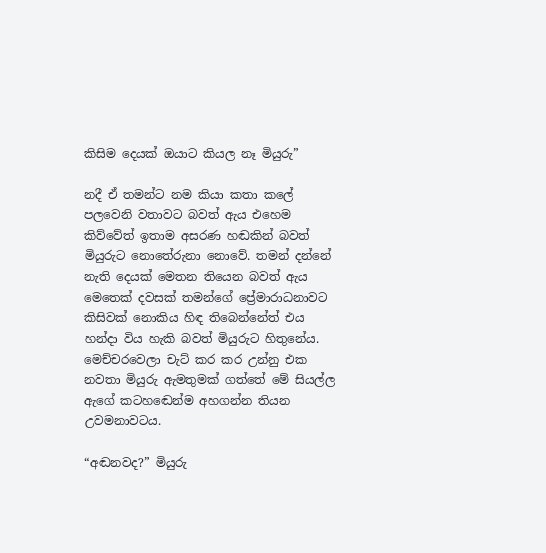කිසිම දෙයක් ඔයාට කියල නෑ මියුරු”

නදී ඒ තමන්ට නම කියා කතා කලේ පලවෙනි වතාවට බවත් ඇය එහෙම කිව්වේත් ඉතාම අසරණ හඬකින් බවත් මියුරුට නොතේරුනා නොවේ. තමන් දන්නේ නැති දෙයක් මෙතන තියෙන බවත් ඇය මෙතෙක් දවසක් තමන්ගේ ප්‍රේමාරාධනාවට කිසිවක් නොකිය හිඳ තිබෙන්නේත් එය හන්දා විය හැකි බවත් මියුරුට හිතුනේය. මෙච්චරවෙලා චැට් කර කර උන්නු එක නවතා මියුරු ඇමතුමක් ගත්තේ මේ සියල්ල ඇගේ කටහඬෙන්ම අහගන්න තියන උවමනාවටය.

“අඬනවද?” මියුරු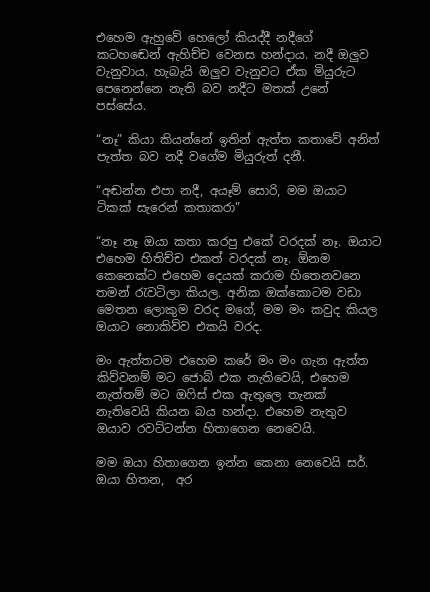එහෙම ඇහුවේ හෙලෝ කියද්දී නදීගේ කටහඬෙන් ඇහිච්ච වෙනස හන්දාය. නදී ඔලුව වැනුවාය. හැබැයි ඔලුව වැනුවට ඒක මියුරුට පෙනෙන්නෙ නැති බව නදීට මතක් උනේ පස්සේය.

“නෑ” කියා කියන්නේ ඉතින් ඇත්ත කතාවේ අනිත් පැත්ත බව නදී වගේම මියුරුත් දනී.

“අඬන්න එපා නදී, අයෑම් සොරි, මම ඔයාට ටිකක් සැරෙන් කතාකරා”

“නෑ නෑ ඔයා කතා කරපු එකේ වරදක් නෑ. ඔයාට එහෙම හිතිච්ච එකත් වරදක් නෑ. ඕනම කෙනෙක්ට එහෙම දෙයක් කරාම හිතෙනවනෙ තමන් රැවටිලා කියල. අනික ඔක්කොටම වඩා මෙතන ලොකුම වරද මගේ, මම මං කවුද කියල ඔයාට නොකිව්ව එකයි වරද.

මං ඇත්තටම එහෙම කරේ මං මං ගැන ඇත්ත කිව්වනම් මට ජොබ් එක නැතිවෙයි, එහෙම නැත්තම් මට ඔෆිස් එක ඇතුලෙ තැනක් නැතිවෙයි කියන බය හන්දා. එහෙම නැතුව ඔයාව රවට්ටන්න හිතාගෙන නෙවෙයි.

මම ඔයා හිතාගෙන ඉන්න කෙනා නෙවෙයි සර්. ඔයා හිතන,  අර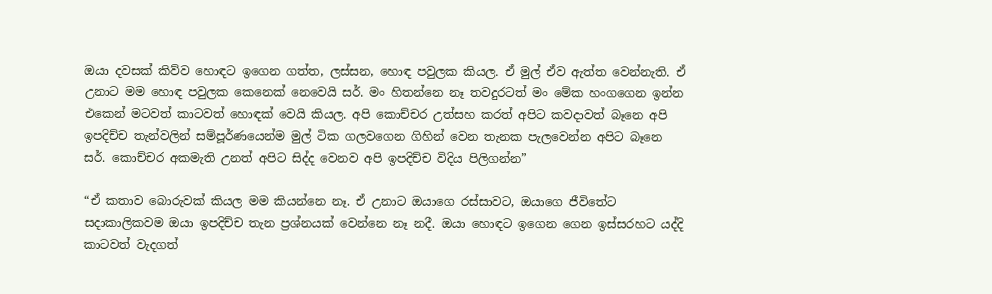ඔයා දවසක් කිව්ව හොඳට ඉගෙන ගත්ත, ලස්සන, හොඳ පවුලක කියල. ඒ මුල් ඒව ඇත්ත වෙන්නැති. ඒ උනාට මම හොඳ පවුලක කෙනෙක් නෙවෙයි සර්. මං හිතන්නෙ නෑ තවදුරටත් මං මේක හංගගෙන ඉන්න එකෙන් මටවත් කාටවත් හොඳක් වෙයි කියල. අපි කොච්චර උත්සහ කරත් අපිට කවදාවත් බෑනෙ අපි ඉපදිච්ච තැන්වලින් සම්පූර්ණයෙන්ම මුල් ටික ගලවගෙන ගිහින් වෙන තැනක පැලවෙන්න අපිට බෑනෙ සර්. කොච්චර අකමැති උනත් අපිට සිද්ද වෙනව අපි ඉපදිච්ච විදිය පිලිගන්න”

“ඒ කතාව බොරුවක් කියල මම කියන්නෙ නෑ. ඒ උනාට ඔයාගෙ රස්සාවට, ඔයාගෙ ජීවිතේට සදාකාලිකවම ඔයා ඉපදිච්ච තැන ප්‍රශ්නයක් වෙන්නෙ නෑ නදී. ඔයා හොඳට ඉගෙන ගෙන ඉස්සරහට යද්දි කාටවත් වැදගත්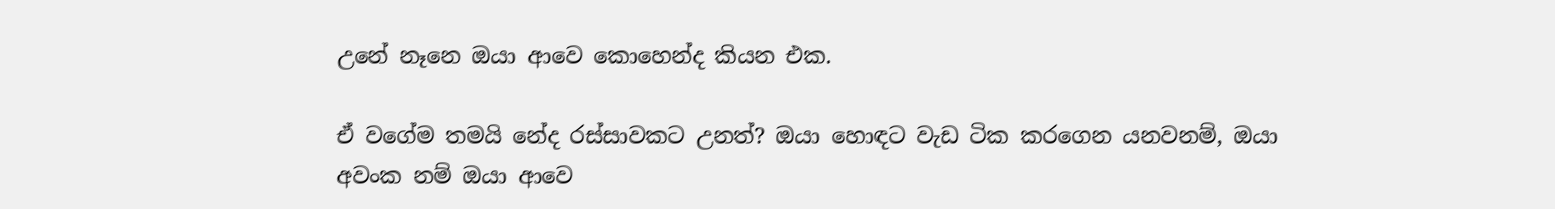උනේ නෑනෙ ඔයා ආවෙ කොහෙන්ද කියන එක.

ඒ වගේම තමයි නේද රස්සාවකට උනත්? ඔයා හොඳට වැඩ ටික කරගෙන යනවනම්, ඔයා අවංක නම් ඔයා ආවෙ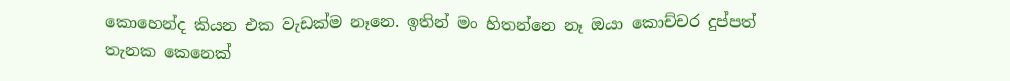කොහෙන්ද කියන එක වැඩක්ම නෑනෙ. ඉතින් මං හිතන්නෙ නෑ ඔයා කොච්චර දුප්පත් තැනක කෙනෙක්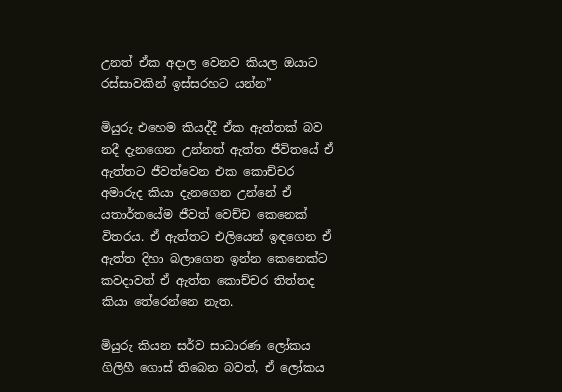උනත් ඒක අදාල වෙනව කියල ඔයාට  රස්සාවකින් ඉස්සරහට යන්න”

මියුරු එහෙම කියද්දී ඒක ඇත්තක් බව නදී දැනගෙන උන්නත් ඇත්ත ජීවිතයේ ඒ ඇත්තට ජීවත්වෙන එක කොච්චර අමාරුද කියා දැනගෙන උන්නේ ඒ යතාර්තයේම ජීවත් වෙච්ච කෙනෙක් විතරය. ඒ ඇත්තට එලියෙන් ඉඳගෙන ඒ ඇත්ත දිහා බලාගෙන ඉන්න කෙනෙක්ට කවදාවත් ඒ ඇත්ත කොච්චර තිත්තද කියා තේරෙන්නෙ නැත.

මියුරු කියන සර්ව සාධාරණ ලෝකය ගිලිහී ගොස් තිබෙන බවත්, ඒ ලෝකය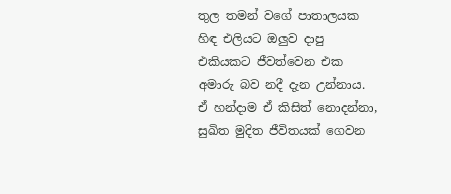තුල තමන් වගේ පාතාලයක හිඳ එලියට ඔලුව දාපු එකියකට ජීවත්වෙන එක අමාරු බව නදී දැන උන්නාය. ඒ හන්දාම ඒ කිසිත් නොදන්නා, සුඛිත මුදිත ජීවිතයක් ගෙවන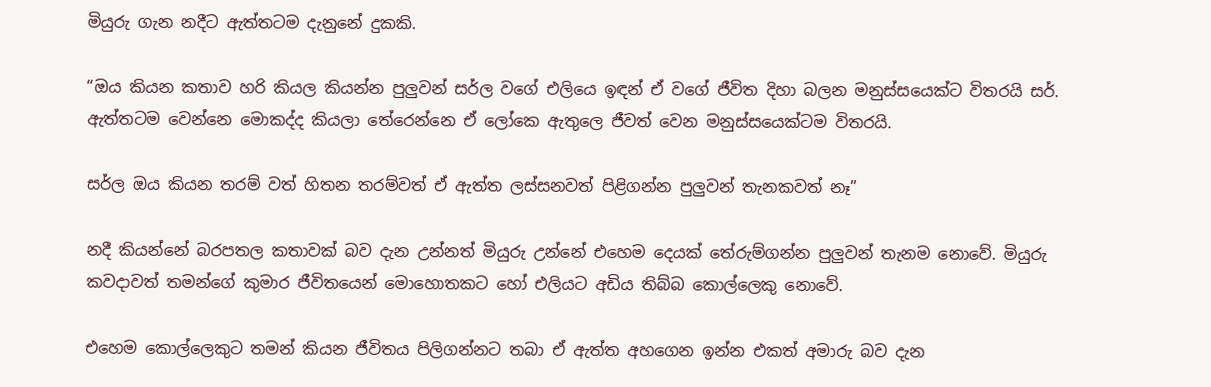මියුරු ගැන නදීට ඇත්තටම දැනුනේ දුකකි.

“ඔය කියන කතාව හරි කියල කියන්න පුලුවන් සර්ල වගේ එලියෙ ඉඳන් ඒ වගේ ජීවිත දිහා බලන මනුස්සයෙක්ට විතරයි සර්. ඇත්තටම වෙන්නෙ මොකද්ද කියලා තේරෙන්නෙ ඒ ලෝකෙ ඇතුලෙ ජීවත් වෙන මනුස්සයෙක්ටම විතරයි.

සර්ල ඔය කියන තරම් වත් හිතන තරම්වත් ඒ ඇත්ත ලස්සනවත් පිළිගන්න පුලුවන් තැනකවත් නෑ”

නදී කියන්නේ බරපතල කතාවක් බව දැන උන්නත් මියුරු උන්නේ එහෙම දෙයක් තේරුම්ගන්න පුලුවන් තැනම නොවේ. මියුරු කවදාවත් තමන්ගේ කුමාර ජීවිතයෙන් මොහොතකට හෝ එලියට අඩිය තිබ්බ කොල්ලෙකු නොවේ.

එහෙම කොල්ලෙකුට තමන් කියන ජීවිතය පිලිගන්නට තබා ඒ ඇත්ත අහගෙන ඉන්න එකත් අමාරු බව දැන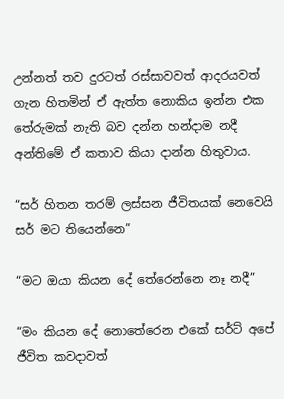උන්නත් තව දුරටත් රස්සාවවත් ආදරයවත් ගැන හිතමින් ඒ ඇත්ත නොකිය ඉන්න එක තේරුමක් නැති බව දන්න හන්දාම නදී අන්තිමේ ඒ කතාව කියා දාන්න හිතුවාය.

“සර් හිතන තරම් ලස්සන ජීවිතයක් නෙවෙයි සර් මට තියෙන්නෙ”

“මට ඔයා කියන දේ තේරෙන්නෙ නෑ නදී”

“මං කියන දේ නොතේරෙන එකේ සර්ට් අපේ ජීවිත කවදාවත්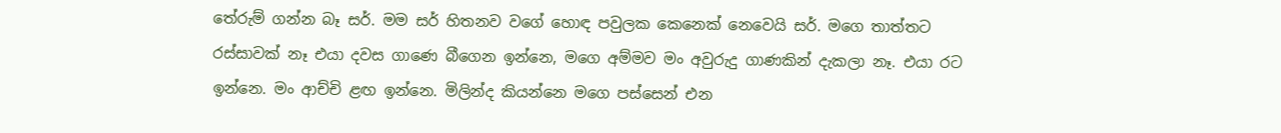තේරුම් ගන්න බෑ සර්. මම සර් හිතනව වගේ හොඳ පවුලක කෙනෙක් නෙවෙයි සර්. මගෙ තාත්තට රස්සාවක් නෑ එයා දවස ගාණෙ බීගෙන ඉන්නෙ, මගෙ අම්මව මං අවුරුදු ගාණකින් දැකලා නෑ. එයා රට ඉන්නෙ. මං ආච්චි ළඟ ඉන්නෙ. මිලින්ද කියන්නෙ මගෙ පස්සෙන් එන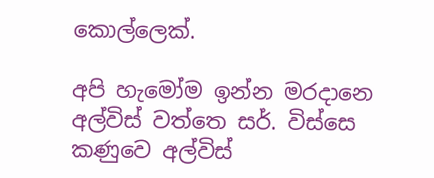කොල්ලෙක්.

අපි හැමෝම ඉන්න මරදානෙ අල්විස් වත්තෙ සර්. විස්සෙ කණුවෙ අල්විස්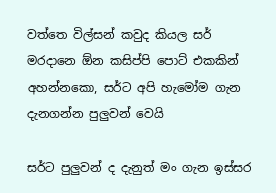වත්තෙ විල්සන් කවුද කියල සර් මරදානෙ ඕන කසිප්පි පොට් එකකින් අහන්නකො, සර්ට අපි හැමෝම ගැන දැනගන්න පුලුවන් වෙයි

සර්ට පුලුවන් ද දැනුත් මං ගැන ඉස්සර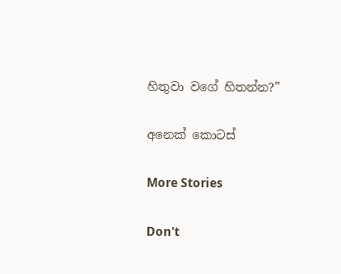හිතුවා වගේ හිතන්න?”

අනෙක් කොටස්

More Stories

Don't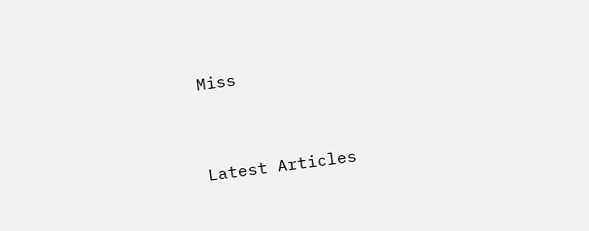Miss


Latest Articles